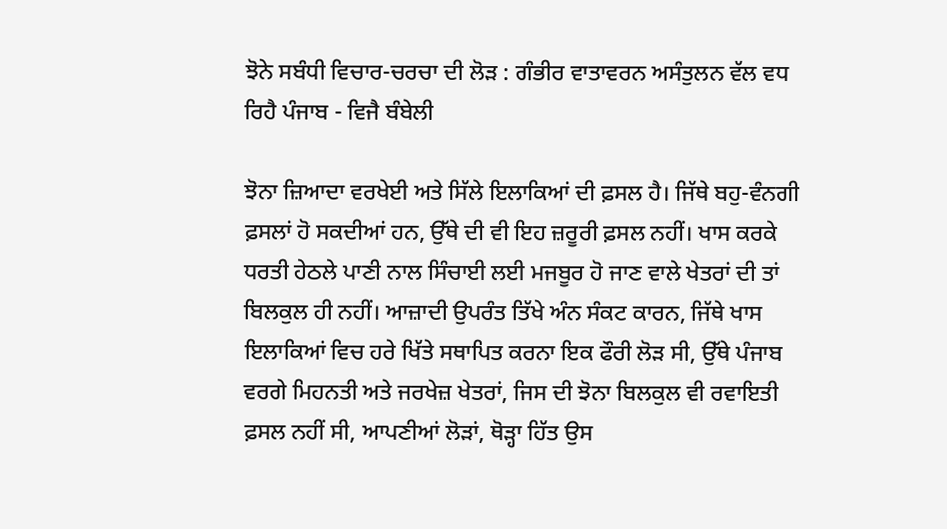ਝੋਨੇ ਸਬੰਧੀ ਵਿਚਾਰ-ਚਰਚਾ ਦੀ ਲੋੜ : ਗੰਭੀਰ ਵਾਤਾਵਰਨ ਅਸੰਤੁਲਨ ਵੱਲ ਵਧ ਰਿਹੈ ਪੰਜਾਬ - ਵਿਜੈ ਬੰਬੇਲੀ

ਝੋਨਾ ਜ਼ਿਆਦਾ ਵਰਖੇਈ ਅਤੇ ਸਿੱਲੇ ਇਲਾਕਿਆਂ ਦੀ ਫ਼ਸਲ ਹੈ। ਜਿੱਥੇ ਬਹੁ-ਵੰਨਗੀ ਫ਼ਸਲਾਂ ਹੋ ਸਕਦੀਆਂ ਹਨ, ਉੱਥੇ ਦੀ ਵੀ ਇਹ ਜ਼ਰੂਰੀ ਫ਼ਸਲ ਨਹੀਂ। ਖਾਸ ਕਰਕੇ ਧਰਤੀ ਹੇਠਲੇ ਪਾਣੀ ਨਾਲ ਸਿੰਚਾਈ ਲਈ ਮਜਬੂਰ ਹੋ ਜਾਣ ਵਾਲੇ ਖੇਤਰਾਂ ਦੀ ਤਾਂ ਬਿਲਕੁਲ ਹੀ ਨਹੀਂ। ਆਜ਼ਾਦੀ ਉਪਰੰਤ ਤਿੱਖੇ ਅੰਨ ਸੰਕਟ ਕਾਰਨ, ਜਿੱਥੇ ਖਾਸ ਇਲਾਕਿਆਂ ਵਿਚ ਹਰੇ ਖਿੱਤੇ ਸਥਾਪਿਤ ਕਰਨਾ ਇਕ ਫੌਰੀ ਲੋੜ ਸੀ, ਉੱਥੇ ਪੰਜਾਬ ਵਰਗੇ ਮਿਹਨਤੀ ਅਤੇ ਜਰਖੇਜ਼ ਖੇਤਰਾਂ, ਜਿਸ ਦੀ ਝੋਨਾ ਬਿਲਕੁਲ ਵੀ ਰਵਾਇਤੀ ਫ਼ਸਲ ਨਹੀਂ ਸੀ, ਆਪਣੀਆਂ ਲੋੜਾਂ, ਥੋੜ੍ਹਾ ਹਿੱਤ ਉਸ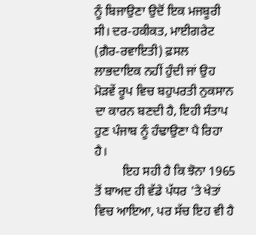ਨੂੰ ਬਿਜਾਉਣਾ ਉਦੋਂ ਇਕ ਮਜਬੂਰੀ ਸੀ। ਦਰ-ਹਕੀਕਤ, ਮਾਈਗਰੇਟ (ਗ਼ੈਰ-ਰਵਾਇਤੀ) ਫ਼ਸਲ ਲਾਭਦਾਇਕ ਨਹੀਂ ਹੁੰਦੀ ਜਾਂ ਉਹ ਮੋੜਵੇਂ ਰੂਪ ਵਿਚ ਬਹੁਪਰਤੀ ਨੁਕਸਾਨ ਦਾ ਕਾਰਨ ਬਣਦੀ ਹੈ, ਇਹੀ ਸੰਤਾਪ ਹੁਣ ਪੰਜਾਬ ਨੂੰ ਹੰਢਾਉਣਾ ਪੈ ਰਿਹਾ ਹੈ।
         ਇਹ ਸਹੀ ਹੈ ਕਿ ਝੋਨਾ 1965 ਤੋਂ ਬਾਅਦ ਹੀ ਵੱਡੇ ਪੱਧਰ 'ਤੇ ਖੇਤਾਂ ਵਿਚ ਆਇਆ, ਪਰ ਸੱਚ ਇਹ ਵੀ ਹੈ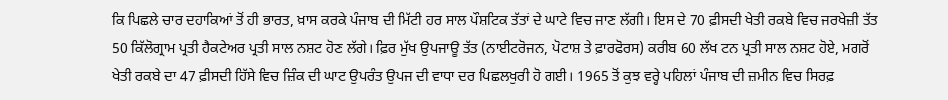ਕਿ ਪਿਛਲੇ ਚਾਰ ਦਹਾਕਿਆਂ ਤੋਂ ਹੀ ਭਾਰਤ, ਖ਼ਾਸ ਕਰਕੇ ਪੰਜਾਬ ਦੀ ਮਿੱਟੀ ਹਰ ਸਾਲ ਪੌਸ਼ਟਿਕ ਤੱਤਾਂ ਦੇ ਘਾਟੇ ਵਿਚ ਜਾਣ ਲੱਗੀ। ਇਸ ਦੇ 70 ਫ਼ੀਸਦੀ ਖੇਤੀ ਰਕਬੇ ਵਿਚ ਜਰਖੇਜ਼ੀ ਤੱਤ 50 ਕਿੱਲੋਗ੍ਰਾਮ ਪ੍ਰਤੀ ਹੈਕਟੇਅਰ ਪ੍ਰਤੀ ਸਾਲ ਨਸ਼ਟ ਹੋਣ ਲੱਗੇ। ਫ਼ਿਰ ਮੁੱਖ ਉਪਜਾਊ ਤੱਤ (ਨਾਈਟਰੋਜਨ, ਪੋਟਾਸ਼ ਤੇ ਫ਼ਾਰਫੋਰਸ) ਕਰੀਬ 60 ਲੱਖ ਟਨ ਪ੍ਰਤੀ ਸਾਲ ਨਸ਼ਟ ਹੋਏ, ਮਗਰੋਂ ਖੇਤੀ ਰਕਬੇ ਦਾ 47 ਫ਼ੀਸਦੀ ਹਿੱਸੇ ਵਿਚ ਜ਼ਿੰਕ ਦੀ ਘਾਟ ਉਪਰੰਤ ਉਪਜ ਦੀ ਵਾਧਾ ਦਰ ਪਿਛਲਖੁਰੀ ਹੋ ਗਈ। 1965 ਤੋਂ ਕੁਝ ਵਰ੍ਹੇ ਪਹਿਲਾਂ ਪੰਜਾਬ ਦੀ ਜ਼ਮੀਨ ਵਿਚ ਸਿਰਫ਼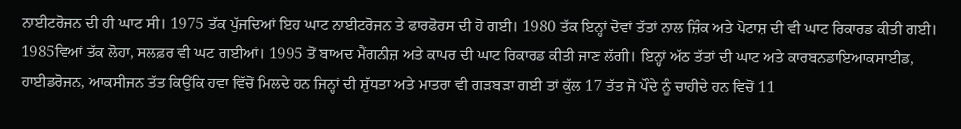ਨਾਈਟਰੋਜਨ ਦੀ ਹੀ ਘਾਟ ਸੀ। 1975 ਤੱਕ ਪੁੱਜਦਿਆਂ ਇਹ ਘਾਟ ਨਾਈਟਰੋਜਨ ਤੇ ਫਾਰਫੋਰਸ ਦੀ ਹੋ ਗਈ। 1980 ਤੱਕ ਇਨ੍ਹਾਂ ਦੋਵਾਂ ਤੱਤਾਂ ਨਾਲ ਜ਼ਿੰਕ ਅਤੇ ਪੋਟਾਸ਼ ਦੀ ਵੀ ਘਾਟ ਰਿਕਾਰਡ ਕੀਤੀ ਗਈ। 1985ਵਿਆਂ ਤੱਕ ਲੋਹਾ, ਸਲਫ਼ਰ ਵੀ ਘਟ ਗਈਆਂ। 1995 ਤੋਂ ਬਾਅਦ ਮੈਂਗਨੀਜ਼ ਅਤੇ ਕਾਪਰ ਦੀ ਘਾਟ ਰਿਕਾਰਡ ਕੀਤੀ ਜਾਣ ਲੱਗੀ। ਇਨ੍ਹਾਂ ਅੱਠ ਤੱਤਾਂ ਦੀ ਘਾਟ ਅਤੇ ਕਾਰਬਨਡਾਇਆਕਸਾਈਡ, ਹਾਈਡਰੋਜਨ, ਆਕਸੀਜਨ ਤੱਤ ਕਿਉਂਕਿ ਹਵਾ ਵਿੱਚੋਂ ਮਿਲਦੇ ਹਨ ਜਿਨ੍ਹਾਂ ਦੀ ਸ਼ੁੱਧਤਾ ਅਤੇ ਮਾਤਰਾ ਵੀ ਗੜਬੜਾ ਗਈ ਤਾਂ ਕੁੱਲ 17 ਤੱਤ ਜੋ ਪੌਦੇ ਨੂੰ ਚਾਹੀਦੇ ਹਨ ਵਿਚੋਂ 11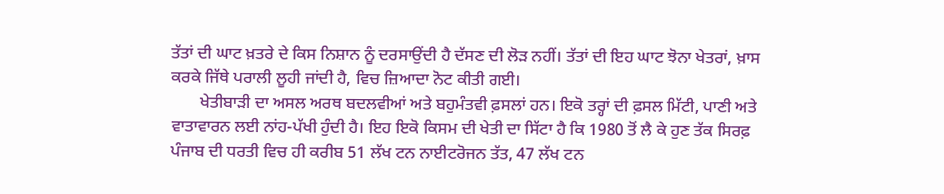ਤੱਤਾਂ ਦੀ ਘਾਟ ਖ਼ਤਰੇ ਦੇ ਕਿਸ ਨਿਸ਼ਾਨ ਨੂੰ ਦਰਸਾਉਂਦੀ ਹੈ ਦੱਸਣ ਦੀ ਲੋੜ ਨਹੀਂ। ਤੱਤਾਂ ਦੀ ਇਹ ਘਾਟ ਝੋਨਾ ਖੇਤਰਾਂ, ਖ਼ਾਸ ਕਰਕੇ ਜਿੱਥੇ ਪਰਾਲੀ ਲੂਹੀ ਜਾਂਦੀ ਹੈ, ਵਿਚ ਜ਼ਿਆਦਾ ਨੋਟ ਕੀਤੀ ਗਈ।
       ਖੇਤੀਬਾੜੀ ਦਾ ਅਸਲ ਅਰਥ ਬਦਲਵੀਆਂ ਅਤੇ ਬਹੁਮੰਤਵੀ ਫ਼ਸਲਾਂ ਹਨ। ਇਕੋ ਤਰ੍ਹਾਂ ਦੀ ਫ਼ਸਲ ਮਿੱਟੀ, ਪਾਣੀ ਅਤੇ ਵਾਤਾਵਾਰਨ ਲਈ ਨਾਂਹ-ਪੱਖੀ ਹੁੰਦੀ ਹੈ। ਇਹ ਇਕੋ ਕਿਸਮ ਦੀ ਖੇਤੀ ਦਾ ਸਿੱਟਾ ਹੈ ਕਿ 1980 ਤੋਂ ਲੈ ਕੇ ਹੁਣ ਤੱਕ ਸਿਰਫ਼ ਪੰਜਾਬ ਦੀ ਧਰਤੀ ਵਿਚ ਹੀ ਕਰੀਬ 51 ਲੱਖ ਟਨ ਨਾਈਟਰੋਜਨ ਤੱਤ, 47 ਲੱਖ ਟਨ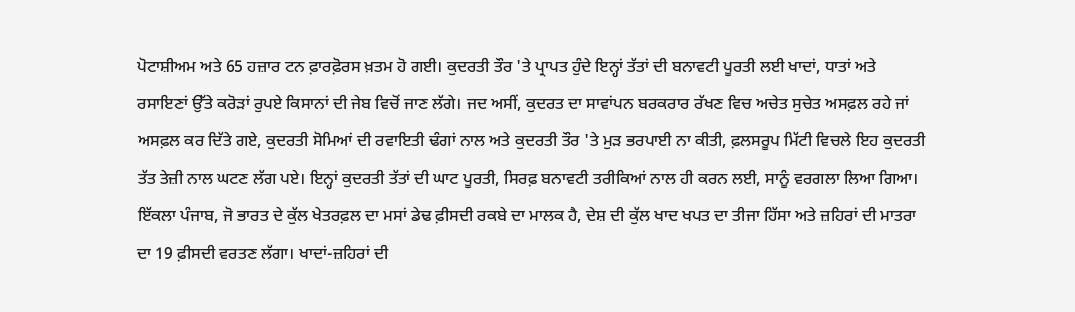ਪੋਟਾਸ਼ੀਅਮ ਅਤੇ 65 ਹਜ਼ਾਰ ਟਨ ਫ਼ਾਰਫ਼ੋਰਸ ਖ਼ਤਮ ਹੋ ਗਈ। ਕੁਦਰਤੀ ਤੌਰ 'ਤੇ ਪ੍ਰਾਪਤ ਹੁੰਦੇ ਇਨ੍ਹਾਂ ਤੱਤਾਂ ਦੀ ਬਨਾਵਟੀ ਪੂਰਤੀ ਲਈ ਖਾਦਾਂ, ਧਾਤਾਂ ਅਤੇ ਰਸਾਇਣਾਂ ਉੱਤੇ ਕਰੋੜਾਂ ਰੁਪਏ ਕਿਸਾਨਾਂ ਦੀ ਜੇਬ ਵਿਚੋਂ ਜਾਣ ਲੱਗੇ। ਜਦ ਅਸੀਂ, ਕੁਦਰਤ ਦਾ ਸਾਵਾਂਪਨ ਬਰਕਰਾਰ ਰੱਖਣ ਵਿਚ ਅਚੇਤ ਸੁਚੇਤ ਅਸਫ਼ਲ ਰਹੇ ਜਾਂ ਅਸਫ਼ਲ ਕਰ ਦਿੱਤੇ ਗਏ, ਕੁਦਰਤੀ ਸੋਮਿਆਂ ਦੀ ਰਵਾਇਤੀ ਢੰਗਾਂ ਨਾਲ ਅਤੇ ਕੁਦਰਤੀ ਤੌਰ 'ਤੇ ਮੁੜ ਭਰਪਾਈ ਨਾ ਕੀਤੀ, ਫ਼ਲਸਰੂਪ ਮਿੱਟੀ ਵਿਚਲੇ ਇਹ ਕੁਦਰਤੀ ਤੱਤ ਤੇਜ਼ੀ ਨਾਲ ਘਟਣ ਲੱਗ ਪਏ। ਇਨ੍ਹਾਂ ਕੁਦਰਤੀ ਤੱਤਾਂ ਦੀ ਘਾਟ ਪੂਰਤੀ, ਸਿਰਫ਼ ਬਨਾਵਟੀ ਤਰੀਕਿਆਂ ਨਾਲ ਹੀ ਕਰਨ ਲਈ, ਸਾਨੂੰ ਵਰਗਲਾ ਲਿਆ ਗਿਆ। ਇੱਕਲਾ ਪੰਜਾਬ, ਜੋ ਭਾਰਤ ਦੇ ਕੁੱਲ ਖੇਤਰਫ਼ਲ ਦਾ ਮਸਾਂ ਡੇਢ ਫ਼ੀਸਦੀ ਰਕਬੇ ਦਾ ਮਾਲਕ ਹੈ, ਦੇਸ਼ ਦੀ ਕੁੱਲ ਖਾਦ ਖਪਤ ਦਾ ਤੀਜਾ ਹਿੱਸਾ ਅਤੇ ਜ਼ਹਿਰਾਂ ਦੀ ਮਾਤਰਾ ਦਾ 19 ਫ਼ੀਸਦੀ ਵਰਤਣ ਲੱਗਾ। ਖਾਦਾਂ-ਜ਼ਹਿਰਾਂ ਦੀ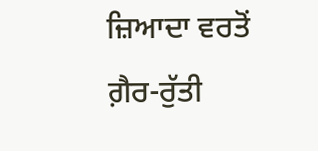ਜ਼ਿਆਦਾ ਵਰਤੋਂ ਗ਼ੈਰ-ਰੁੱਤੀ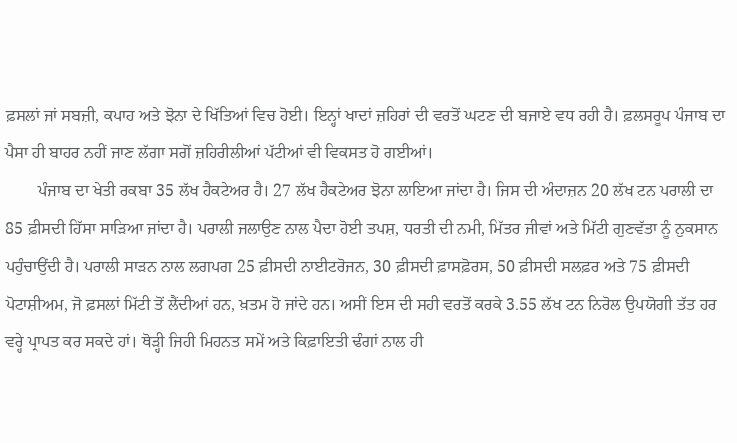ਫ਼ਸਲਾਂ ਜਾਂ ਸਬਜ਼ੀ, ਕਪਾਹ ਅਤੇ ਝੋਨਾ ਦੇ ਖਿੱਤਿਆਂ ਵਿਚ ਹੋਈ। ਇਨ੍ਹਾਂ ਖਾਦਾਂ ਜ਼ਹਿਰਾਂ ਦੀ ਵਰਤੋਂ ਘਟਣ ਦੀ ਬਜਾਏ ਵਧ ਰਹੀ ਹੈ। ਫ਼ਲਸਰੂਪ ਪੰਜਾਬ ਦਾ ਪੈਸਾ ਹੀ ਬਾਹਰ ਨਹੀਂ ਜਾਣ ਲੱਗਾ ਸਗੋਂ ਜ਼ਹਿਰੀਲੀਆਂ ਪੱਟੀਆਂ ਵੀ ਵਿਕਸਤ ਹੋ ਗਈਆਂ।
        ਪੰਜਾਬ ਦਾ ਖੇਤੀ ਰਕਬਾ 35 ਲੱਖ ਹੈਕਟੇਅਰ ਹੈ। 27 ਲੱਖ ਹੈਕਟੇਅਰ ਝੋਨਾ ਲਾਇਆ ਜਾਂਦਾ ਹੈ। ਜਿਸ ਦੀ ਅੰਦਾਜ਼ਨ 20 ਲੱਖ ਟਨ ਪਰਾਲੀ ਦਾ 85 ਫ਼ੀਸਦੀ ਹਿੱਸਾ ਸਾੜਿਆ ਜਾਂਦਾ ਹੈ। ਪਰਾਲੀ ਜਲਾਉਣ ਨਾਲ ਪੈਦਾ ਹੋਈ ਤਪਸ਼, ਧਰਤੀ ਦੀ ਨਮੀ, ਮਿੱਤਰ ਜੀਵਾਂ ਅਤੇ ਮਿੱਟੀ ਗੁਣਵੱਤਾ ਨੂੰ ਨੁਕਸਾਨ ਪਹੁੰਚਾਉਂਦੀ ਹੈ। ਪਰਾਲੀ ਸਾੜਨ ਨਾਲ ਲਗਪਗ 25 ਫ਼ੀਸਦੀ ਨਾਈਟਰੋਜਨ, 30 ਫ਼ੀਸਦੀ ਫ਼ਾਸਫ਼ੋਰਸ, 50 ਫ਼ੀਸਦੀ ਸਲਫ਼ਰ ਅਤੇ 75 ਫ਼ੀਸਦੀ ਪੋਟਾਸ਼ੀਅਮ, ਜੋ ਫ਼ਸਲਾਂ ਮਿੱਟੀ ਤੋਂ ਲੈਂਦੀਆਂ ਹਨ, ਖ਼ਤਮ ਹੋ ਜਾਂਦੇ ਹਨ। ਅਸੀਂ ਇਸ ਦੀ ਸਹੀ ਵਰਤੋਂ ਕਰਕੇ 3.55 ਲੱਖ ਟਨ ਨਿਰੋਲ ਉਪਯੋਗੀ ਤੱਤ ਹਰ ਵਰ੍ਹੇ ਪ੍ਰਾਪਤ ਕਰ ਸਕਦੇ ਹਾਂ। ਥੋੜ੍ਹੀ ਜਿਹੀ ਮਿਹਨਤ ਸਮੇਂ ਅਤੇ ਕਿਫ਼ਾਇਤੀ ਢੰਗਾਂ ਨਾਲ ਹੀ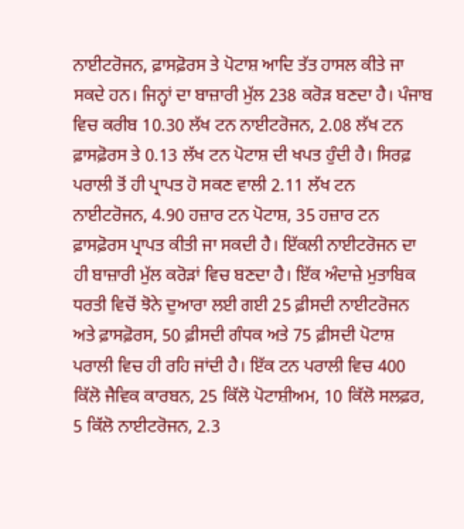ਨਾਈਟਰੋਜਨ, ਫ਼ਾਸਫ਼ੋਰਸ ਤੇ ਪੋਟਾਸ਼ ਆਦਿ ਤੱਤ ਹਾਸਲ ਕੀਤੇ ਜਾ ਸਕਦੇ ਹਨ। ਜਿਨ੍ਹਾਂ ਦਾ ਬਾਜ਼ਾਰੀ ਮੁੱਲ 238 ਕਰੋੜ ਬਣਦਾ ਹੈ। ਪੰਜਾਬ ਵਿਚ ਕਰੀਬ 10.30 ਲੱਖ ਟਨ ਨਾਈਟਰੋਜਨ, 2.08 ਲੱਖ ਟਨ ਫ਼ਾਸਫ਼ੋਰਸ ਤੇ 0.13 ਲੱਖ ਟਨ ਪੋਟਾਸ਼ ਦੀ ਖਪਤ ਹੁੰਦੀ ਹੈ। ਸਿਰਫ਼ ਪਰਾਲੀ ਤੋਂ ਹੀ ਪ੍ਰਾਪਤ ਹੋ ਸਕਣ ਵਾਲੀ 2.11 ਲੱਖ ਟਨ ਨਾਈਟਰੋਜਨ, 4.90 ਹਜ਼ਾਰ ਟਨ ਪੋਟਾਸ਼, 35 ਹਜ਼ਾਰ ਟਨ ਫ਼ਾਸਫ਼ੋਰਸ ਪ੍ਰਾਪਤ ਕੀਤੀ ਜਾ ਸਕਦੀ ਹੈ। ਇੱਕਲੀ ਨਾਈਟਰੋਜਨ ਦਾ ਹੀ ਬਾਜ਼ਾਰੀ ਮੁੱਲ ਕਰੋੜਾਂ ਵਿਚ ਬਣਦਾ ਹੈ। ਇੱਕ ਅੰਦਾਜ਼ੇ ਮੁਤਾਬਿਕ ਧਰਤੀ ਵਿਚੋਂ ਝੋਨੇ ਦੁਆਰਾ ਲਈ ਗਈ 25 ਫ਼ੀਸਦੀ ਨਾਈਟਰੋਜਨ ਅਤੇ ਫ਼ਾਸਫ਼ੋਰਸ, 50 ਫ਼ੀਸਦੀ ਗੰਧਕ ਅਤੇ 75 ਫ਼ੀਸਦੀ ਪੋਟਾਸ਼ ਪਰਾਲੀ ਵਿਚ ਹੀ ਰਹਿ ਜਾਂਦੀ ਹੈ। ਇੱਕ ਟਨ ਪਰਾਲੀ ਵਿਚ 400 ਕਿੱਲੋ ਜੈਵਿਕ ਕਾਰਬਨ, 25 ਕਿੱਲੋ ਪੋਟਾਸ਼ੀਅਮ, 10 ਕਿੱਲੋ ਸਲਫ਼ਰ, 5 ਕਿੱਲੋ ਨਾਈਟਰੋਜਨ, 2.3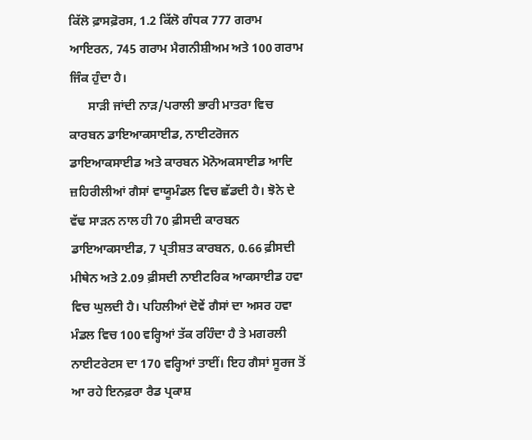ਕਿੱਲੋ ਫ਼ਾਸਫ਼ੋਰਸ, 1.2 ਕਿੱਲੋ ਗੰਧਕ 777 ਗਰਾਮ ਆਇਰਨ, 745 ਗਰਾਮ ਮੈਗਨੀਸ਼ੀਅਮ ਅਤੇ 100 ਗਰਾਮ ਜਿੰਕ ਹੁੰਦਾ ਹੈ।
      ਸਾੜੀ ਜਾਂਦੀ ਨਾੜ/ਪਰਾਲੀ ਭਾਰੀ ਮਾਤਰਾ ਵਿਚ ਕਾਰਬਨ ਡਾਇਆਕਸਾਈਡ, ਨਾਈਟਰੋਜਨ ਡਾਇਆਕਸਾਈਡ ਅਤੇ ਕਾਰਬਨ ਮੋਨੋਅਕਸਾਈਡ ਆਦਿ ਜ਼ਹਿਰੀਲੀਆਂ ਗੈਸਾਂ ਵਾਯੂਮੰਡਲ ਵਿਚ ਛੱਡਦੀ ਹੈ। ਝੋਨੇ ਦੇ ਵੱਢ ਸਾੜਨ ਨਾਲ ਹੀ 70 ਫ਼ੀਸਦੀ ਕਾਰਬਨ ਡਾਇਆਕਸਾਈਡ, 7 ਪ੍ਰਤੀਸ਼ਤ ਕਾਰਬਨ, 0.66 ਫ਼ੀਸਦੀ ਮੀਥੇਨ ਅਤੇ 2.09 ਫ਼ੀਸਦੀ ਨਾਈਟਰਿਕ ਆਕਸਾਈਡ ਹਵਾ ਵਿਚ ਘੁਲਦੀ ਹੈ। ਪਹਿਲੀਆਂ ਦੋਵੇਂ ਗੈਸਾਂ ਦਾ ਅਸਰ ਹਵਾ ਮੰਡਲ ਵਿਚ 100 ਵਰ੍ਹਿਆਂ ਤੱਕ ਰਹਿੰਦਾ ਹੈ ਤੇ ਮਗਰਲੀ ਨਾਈਟਰੇਟਸ ਦਾ 170 ਵਰ੍ਹਿਆਂ ਤਾਈਂ। ਇਹ ਗੈਸਾਂ ਸੂਰਜ ਤੋਂ ਆ ਰਹੇ ਇਨਫ਼ਰਾ ਰੈਡ ਪ੍ਰਕਾਸ਼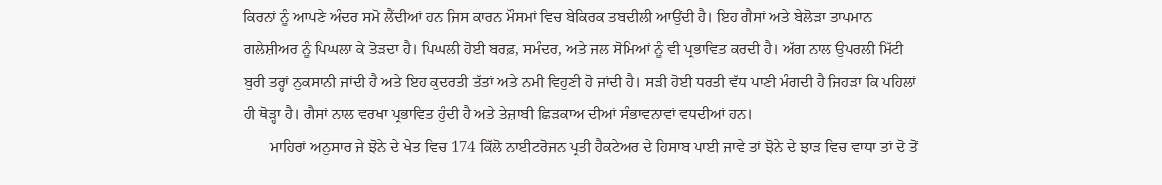ਕਿਰਨਾਂ ਨੂੰ ਆਪਣੇ ਅੰਦਰ ਸਮੋ ਲੈਂਦੀਆਂ ਹਨ ਜਿਸ ਕਾਰਨ ਮੌਸਮਾਂ ਵਿਚ ਬੇਕਿਰਕ ਤਬਦੀਲੀ ਆਉਂਦੀ ਹੈ। ਇਹ ਗੈਸਾਂ ਅਤੇ ਬੇਲੋੜਾ ਤਾਪਮਾਨ ਗਲੇਸ਼ੀਅਰ ਨੂੰ ਪਿਘਲਾ ਕੇ ਤੋੜਦਾ ਹੈ। ਪਿਘਲੀ ਹੋਈ ਬਰਫ਼, ਸਮੰਦਰ, ਅਤੇ ਜਲ ਸੋਮਿਆਂ ਨੂੰ ਵੀ ਪ੍ਰਭਾਵਿਤ ਕਰਦੀ ਹੈ। ਅੱਗ ਨਾਲ ਉਪਰਲੀ ਮਿੱਟੀ ਬੁਰੀ ਤਰ੍ਹਾਂ ਨੁਕਸਾਨੀ ਜਾਂਦੀ ਹੈ ਅਤੇ ਇਹ ਕੁਦਰਤੀ ਤੱਤਾਂ ਅਤੇ ਨਮੀ ਵਿਹੁਣੀ ਹੋ ਜਾਂਦੀ ਹੈ। ਸੜੀ ਹੋਈ ਧਰਤੀ ਵੱਧ ਪਾਣੀ ਮੰਗਦੀ ਹੈ ਜਿਹੜਾ ਕਿ ਪਹਿਲਾਂ ਹੀ ਥੋੜ੍ਹਾ ਹੈ। ਗੈਸਾਂ ਨਾਲ ਵਰਖਾ ਪ੍ਰਭਾਵਿਤ ਹੁੰਦੀ ਹੈ ਅਤੇ ਤੇਜ਼ਾਬੀ ਛਿੜਕਾਅ ਦੀਆਂ ਸੰਭਾਵਨਾਵਾਂ ਵਧਦੀਆਂ ਹਨ।
       ਮਾਹਿਰਾਂ ਅਨੁਸਾਰ ਜੇ ਝੋਨੇ ਦੇ ਖੇਤ ਵਿਚ 174 ਕਿੱਲੋ ਨਾਈਟਰੋਜਨ ਪ੍ਰਤੀ ਹੈਕਟੇਅਰ ਦੇ ਹਿਸਾਬ ਪਾਈ ਜਾਵੇ ਤਾਂ ਝੋਨੇ ਦੇ ਝਾੜ ਵਿਚ ਵਾਧਾ ਤਾਂ ਦੋ ਤੋਂ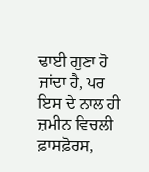ਢਾਈ ਗੁਣਾ ਹੋ ਜਾਂਦਾ ਹੈ, ਪਰ ਇਸ ਦੇ ਨਾਲ ਹੀ ਜ਼ਮੀਨ ਵਿਚਲੀ ਫ਼ਾਸਫ਼ੋਰਸ,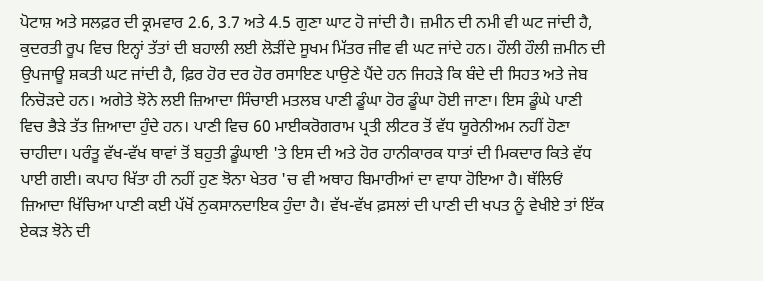ਪੋਟਾਸ਼ ਅਤੇ ਸਲਫ਼ਰ ਦੀ ਕ੍ਰਮਵਾਰ 2.6, 3.7 ਅਤੇ 4.5 ਗੁਣਾ ਘਾਟ ਹੋ ਜਾਂਦੀ ਹੈ। ਜ਼ਮੀਨ ਦੀ ਨਮੀ ਵੀ ਘਟ ਜਾਂਦੀ ਹੈ, ਕੁਦਰਤੀ ਰੂਪ ਵਿਚ ਇਨ੍ਹਾਂ ਤੱਤਾਂ ਦੀ ਬਹਾਲੀ ਲਈ ਲੋੜੀਂਦੇ ਸੂਖਮ ਮਿੱਤਰ ਜੀਵ ਵੀ ਘਟ ਜਾਂਦੇ ਹਨ। ਹੌਲੀ ਹੌਲੀ ਜ਼ਮੀਨ ਦੀ ਉਪਜਾਊ ਸ਼ਕਤੀ ਘਟ ਜਾਂਦੀ ਹੈ, ਫ਼ਿਰ ਹੋਰ ਦਰ ਹੋਰ ਰਸਾਇਣ ਪਾਉਣੇ ਪੈਂਦੇ ਹਨ ਜਿਹੜੇ ਕਿ ਬੰਦੇ ਦੀ ਸਿਹਤ ਅਤੇ ਜੇਬ ਨਿਚੋੜਦੇ ਹਨ। ਅਗੇਤੇ ਝੋਨੇ ਲਈ ਜ਼ਿਆਦਾ ਸਿੰਚਾਈ ਮਤਲਬ ਪਾਣੀ ਡੂੰਘਾ ਹੋਰ ਡੂੰਘਾ ਹੋਈ ਜਾਣਾ। ਇਸ ਡੂੰਘੇ ਪਾਣੀ ਵਿਚ ਭੈੜੇ ਤੱਤ ਜ਼ਿਆਦਾ ਹੁੰਦੇ ਹਨ। ਪਾਣੀ ਵਿਚ 60 ਮਾਈਕਰੋਗਰਾਮ ਪ੍ਰਤੀ ਲੀਟਰ ਤੋਂ ਵੱਧ ਯੂਰੇਨੀਅਮ ਨਹੀਂ ਹੋਣਾ ਚਾਹੀਦਾ। ਪਰੰਤੂ ਵੱਖ-ਵੱਖ ਥਾਵਾਂ ਤੋਂ ਬਹੁਤੀ ਡੂੰਘਾਈ 'ਤੇ ਇਸ ਦੀ ਅਤੇ ਹੋਰ ਹਾਨੀਕਾਰਕ ਧਾਤਾਂ ਦੀ ਮਿਕਦਾਰ ਕਿਤੇ ਵੱਧ ਪਾਈ ਗਈ। ਕਪਾਹ ਖਿੱਤਾ ਹੀ ਨਹੀਂ ਹੁਣ ਝੋਨਾ ਖੇਤਰ 'ਚ ਵੀ ਅਥਾਹ ਬਿਮਾਰੀਆਂ ਦਾ ਵਾਧਾ ਹੋਇਆ ਹੈ। ਥੱਲਿਓਂ ਜ਼ਿਆਦਾ ਖਿੱਚਿਆ ਪਾਣੀ ਕਈ ਪੱਖੋਂ ਨੁਕਸਾਨਦਾਇਕ ਹੁੰਦਾ ਹੈ। ਵੱਖ-ਵੱਖ ਫ਼ਸਲਾਂ ਦੀ ਪਾਣੀ ਦੀ ਖਪਤ ਨੂੰ ਵੇਖੀਏ ਤਾਂ ਇੱਕ ਏਕੜ ਝੋਨੇ ਦੀ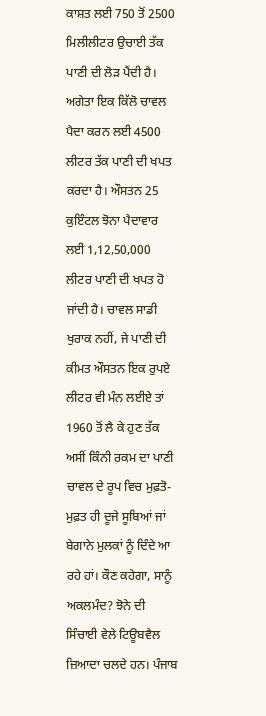ਕਾਸ਼ਤ ਲਈ 750 ਤੋਂ 2500 ਮਿਲੀਲੀਟਰ ਉਚਾਈ ਤੱਕ ਪਾਣੀ ਦੀ ਲੋੜ ਪੈਂਦੀ ਹੈ। ਅਗੇਤਾ ਇਕ ਕਿੱਲੋ ਚਾਵਲ ਪੈਦਾ ਕਰਨ ਲਈ 4500 ਲੀਟਰ ਤੱਕ ਪਾਣੀ ਦੀ ਖਪਤ ਕਰਦਾ ਹੈ। ਔਸਤਨ 25 ਕੁਇੰਟਲ ਝੋਨਾ ਪੈਦਾਵਾਰ ਲਈ 1,12,50,000 ਲੀਟਰ ਪਾਣੀ ਦੀ ਖਪਤ ਹੋ ਜਾਂਦੀ ਹੈ। ਚਾਵਲ ਸਾਡੀ ਖੁਰਾਕ ਨਹੀਂ, ਜੇ ਪਾਣੀ ਦੀ ਕੀਮਤ ਔਸਤਨ ਇਕ ਰੁਪਏ ਲੀਟਰ ਵੀ ਮੰਨ ਲਈਏ ਤਾਂ 1960 ਤੋਂ ਲੈ ਕੇ ਹੁਣ ਤੱਕ ਅਸੀਂ ਕਿੰਨੀ ਰਕਮ ਦਾ ਪਾਣੀ ਚਾਵਲ ਦੇ ਰੂਪ ਵਿਚ ਮੁਫ਼ਤੋ-ਮੁਫ਼ਤ ਹੀ ਦੂਜੇ ਸੂਬਿਆਂ ਜਾਂ ਬੇਗਾਨੇ ਮੁਲਕਾਂ ਨੂੰ ਦਿੰਦੇ ਆ ਰਹੇ ਹਾਂ। ਕੌਣ ਕਹੇਗਾ, ਸਾਨੂੰ ਅਕਲਮੰਦ? ਝੋਨੇ ਦੀ ਸਿੰਚਾਈ ਵੇਲੇ ਟਿਊਬਵੈਲ ਜ਼ਿਆਦਾ ਚਲਦੇ ਹਨ। ਪੰਜਾਬ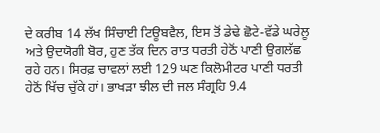ਦੇ ਕਰੀਬ 14 ਲੱਖ ਸਿੰਚਾਈ ਟਿਊਬਵੈਲ, ਇਸ ਤੋਂ ਡੇਢੇ ਛੋਟੇ-ਵੱਡੇ ਘਰੇਲੂ ਅਤੇ ਉਦਯੋਗੀ ਬੋਰ, ਹੁਣ ਤੱਕ ਦਿਨ ਰਾਤ ਧਰਤੀ ਹੇਠੋਂ ਪਾਣੀ ਉਗਲੱਛ ਰਹੇ ਹਨ। ਸਿਰਫ਼ ਚਾਵਲਾਂ ਲਈ 129 ਘਣ ਕਿਲੋਮੀਟਰ ਪਾਣੀ ਧਰਤੀ ਹੇਠੋਂ ਖਿੱਚ ਚੁੱਕੇ ਹਾਂ। ਭਾਖੜਾ ਝੀਲ ਦੀ ਜਲ ਸੰਗ੍ਰਹਿ 9.4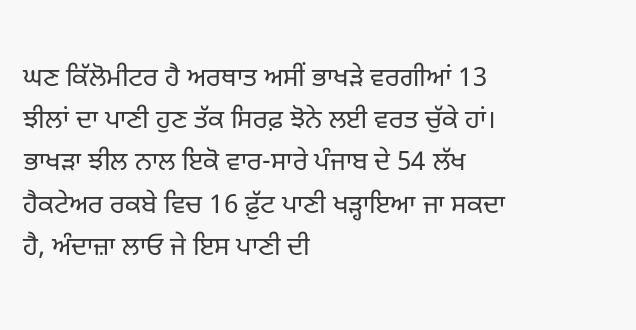ਘਣ ਕਿੱਲੋਮੀਟਰ ਹੈ ਅਰਥਾਤ ਅਸੀਂ ਭਾਖੜੇ ਵਰਗੀਆਂ 13 ਝੀਲਾਂ ਦਾ ਪਾਣੀ ਹੁਣ ਤੱਕ ਸਿਰਫ਼ ਝੋਨੇ ਲਈ ਵਰਤ ਚੁੱਕੇ ਹਾਂ। ਭਾਖੜਾ ਝੀਲ ਨਾਲ ਇਕੋ ਵਾਰ-ਸਾਰੇ ਪੰਜਾਬ ਦੇ 54 ਲੱਖ ਹੈਕਟੇਅਰ ਰਕਬੇ ਵਿਚ 16 ਫ਼ੁੱਟ ਪਾਣੀ ਖੜ੍ਹਾਇਆ ਜਾ ਸਕਦਾ ਹੈ, ਅੰਦਾਜ਼ਾ ਲਾਓ ਜੇ ਇਸ ਪਾਣੀ ਦੀ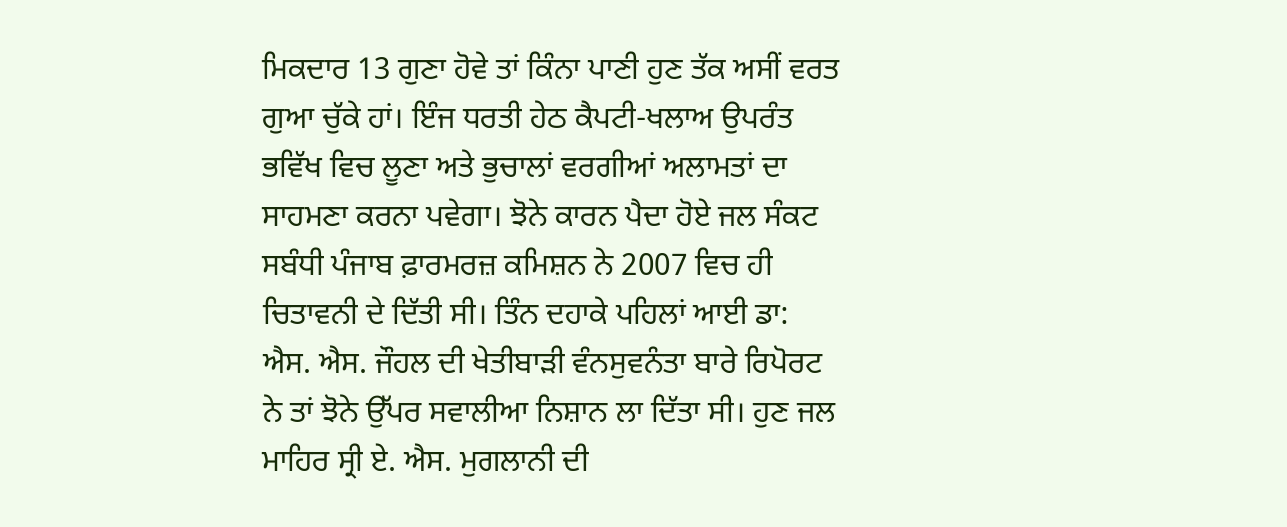ਮਿਕਦਾਰ 13 ਗੁਣਾ ਹੋਵੇ ਤਾਂ ਕਿੰਨਾ ਪਾਣੀ ਹੁਣ ਤੱਕ ਅਸੀਂ ਵਰਤ ਗੁਆ ਚੁੱਕੇ ਹਾਂ। ਇੰਜ ਧਰਤੀ ਹੇਠ ਕੈਪਟੀ-ਖਲਾਅ ਉਪਰੰਤ ਭਵਿੱਖ ਵਿਚ ਲੂਣਾ ਅਤੇ ਭੁਚਾਲਾਂ ਵਰਗੀਆਂ ਅਲਾਮਤਾਂ ਦਾ ਸਾਹਮਣਾ ਕਰਨਾ ਪਵੇਗਾ। ਝੋਨੇ ਕਾਰਨ ਪੈਦਾ ਹੋਏ ਜਲ ਸੰਕਟ ਸਬੰਧੀ ਪੰਜਾਬ ਫ਼ਾਰਮਰਜ਼ ਕਮਿਸ਼ਨ ਨੇ 2007 ਵਿਚ ਹੀ ਚਿਤਾਵਨੀ ਦੇ ਦਿੱਤੀ ਸੀ। ਤਿੰਨ ਦਹਾਕੇ ਪਹਿਲਾਂ ਆਈ ਡਾ: ਐਸ. ਐਸ. ਜੌਹਲ ਦੀ ਖੇਤੀਬਾੜੀ ਵੰਨਸੁਵਨੰਤਾ ਬਾਰੇ ਰਿਪੋਰਟ ਨੇ ਤਾਂ ਝੋਨੇ ਉੱਪਰ ਸਵਾਲੀਆ ਨਿਸ਼ਾਨ ਲਾ ਦਿੱਤਾ ਸੀ। ਹੁਣ ਜਲ ਮਾਹਿਰ ਸ੍ਰੀ ਏ. ਐਸ. ਮੁਗਲਾਨੀ ਦੀ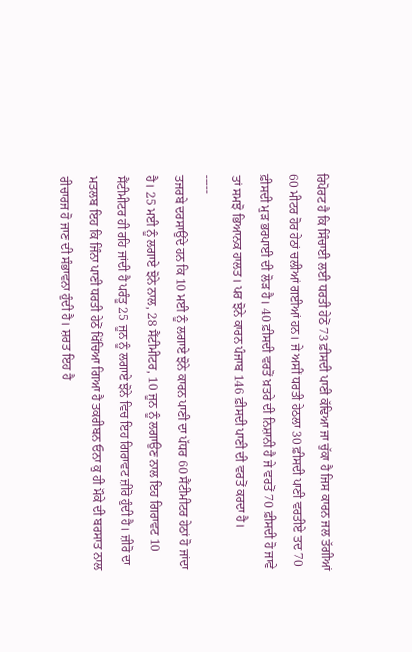ਰਿਪੋਰਟ ਹੈ ਕਿ ਸਿੰਚਾਈ ਲਈ ਧਰਤੀ ਹੇਠੋਂ 73 ਫ਼ੀਸਦੀ ਪਾਣੀ ਕੱਢਿਆ ਜਾ ਚੁੱਕਾ ਹੈ ਜਿਸ ਕਾਰਨ ਜਲ ਤੱਗੀਆਂ 60 ਮੀਟਰ ਹੋਰ ਹੇਠਾਂ ਚਲੀਆਂ ਗਈਆਂ ਹਨ। ਜੇ ਅਸੀਂ ਧਰਤੀ ਹੇਠਲਾ 30 ਫ਼ੀਸਦੀ ਪਾਣੀ ਵਰਤੀਏ ਤਦ 70 ਫ਼ੀਸਦੀ ਮੁੜ ਭਰਪਾਈ ਦੀ ਲੋੜ ਹੈ। 40 ਫ਼ੀਸਦੀ ਵਰਤੋਂ ਖ਼ਤਰੇ ਦੀ ਨਿਸ਼ਾਨੀ ਹੈ ਜੇ ਵਰਤੋਂ 70 ਫ਼ੀਸਦੀ ਹੋ ਜਾਵੇ ਤਾਂ ਸਮਝੋ ਭਿਆਨਕ ਹਾਲਤ। ਪਰ ਝੋਨੇ ਕਾਰਨ ਪੰਜਾਬ 146 ਫ਼ੀਸਦੀ ਪਾਣੀ ਦੀ ਵਰਤੋਂ ਕਰਦਾ ਹੈ।
-----
ਤਜਰਬੇ ਦਰਸਾਉਂਦੇ ਹਨ ਕਿ 10 ਮਈ ਨੂੰ ਲਗਾਏ ਝੋਨੇ ਕਾਰਨ ਪਾਣੀ ਦਾ ਪੱਧਰ 60 ਸੈਂਟੀਮੀਟਰ ਹੇਠਾਂ ਹੋ ਜਾਂਦਾ ਹੈ। 25 ਮਈ ਨੂੰ ਲਗਾਏ ਝੋਨੇ ਨਾਲ, 28 ਸੈਂਟੀਮੀਟਰ, 10 ਜੂਨ ਨੂੰ ਲਗਾਉਣ ਨਾਲ ਇਹ ਗਿਰਾਵਟ 10 ਸੈਂਟੀਮੀਟਰ ਹੀ ਰਹਿ ਜਾਂਦੀ ਹੈ ਪਰੰਤੂ 25 ਜੂਨ ਨੂੰ ਲਗਾਏ ਝੋਨੇ ਵਿਚ ਇਹ ਗਿਰਾਵਟ ਜ਼ੀਰੋ ਹੁੰਦੀ ਹੈ। ਜ਼ੀਰੋ ਦਾ ਮਤਲਬ ਇਹ ਕਿ ਜਿੰਨਾ ਪਾਣੀ ਧਰਤੀ ਹੇਠੋਂ ਖਿੱਚਿਆ ਗਿਆ ਹੈ ਤਕਰੀਬਨ ਓਨਾ ਕੁ ਹੀ ਮੌਕੇ ਦੀ ਬਰਸਾਤ ਨਾਲ ਰੀਚਾਰਜ ਹੋ ਜਾਣ ਦੀ ਸੰਭਾਵਨਾ ਹੁੰਦੀ ਹੈ। ਸ਼ਰਤ ਇਹ ਹੈ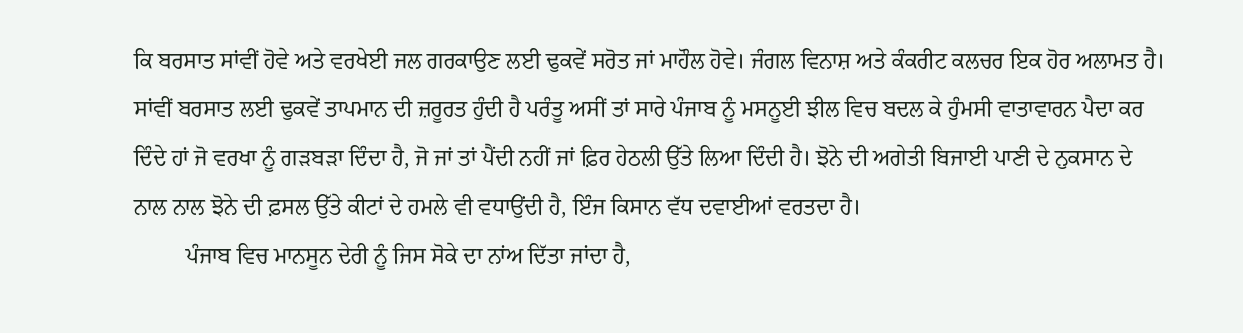ਕਿ ਬਰਸਾਤ ਸਾਂਵੀਂ ਹੋਵੇ ਅਤੇ ਵਰਖੇਈ ਜਲ ਗਰਕਾਉਣ ਲਈ ਢੁਕਵੇਂ ਸਰੋਤ ਜਾਂ ਮਾਹੌਲ ਹੋਵੇ। ਜੰਗਲ ਵਿਨਾਸ਼ ਅਤੇ ਕੰਕਰੀਟ ਕਲਚਰ ਇਕ ਹੋਰ ਅਲਾਮਤ ਹੈ। ਸਾਂਵੀਂ ਬਰਸਾਤ ਲਈ ਢੁਕਵੇਂ ਤਾਪਮਾਨ ਦੀ ਜ਼ਰੂਰਤ ਹੁੰਦੀ ਹੈ ਪਰੰਤੂ ਅਸੀਂ ਤਾਂ ਸਾਰੇ ਪੰਜਾਬ ਨੂੰ ਮਸਨੂਈ ਝੀਲ ਵਿਚ ਬਦਲ ਕੇ ਹੁੰਮਸੀ ਵਾਤਾਵਾਰਨ ਪੈਦਾ ਕਰ ਦਿੰਦੇ ਹਾਂ ਜੋ ਵਰਖਾ ਨੂੰ ਗੜਬੜਾ ਦਿੰਦਾ ਹੈ, ਜੋ ਜਾਂ ਤਾਂ ਪੈਂਦੀ ਨਹੀਂ ਜਾਂ ਫ਼ਿਰ ਹੇਠਲੀ ਉੱਤੇ ਲਿਆ ਦਿੰਦੀ ਹੈ। ਝੋਨੇ ਦੀ ਅਗੇਤੀ ਬਿਜਾਈ ਪਾਣੀ ਦੇ ਨੁਕਸਾਨ ਦੇ ਨਾਲ ਨਾਲ ਝੋਨੇ ਦੀ ਫ਼ਸਲ ਉੱਤੇ ਕੀਟਾਂ ਦੇ ਹਮਲੇ ਵੀ ਵਧਾਉਂਦੀ ਹੈ, ਇੰਜ ਕਿਸਾਨ ਵੱਧ ਦਵਾਈਆਂ ਵਰਤਦਾ ਹੈ।
         ਪੰਜਾਬ ਵਿਚ ਮਾਨਸੂਨ ਦੇਰੀ ਨੂੰ ਜਿਸ ਸੋਕੇ ਦਾ ਨਾਂਅ ਦਿੱਤਾ ਜਾਂਦਾ ਹੈ,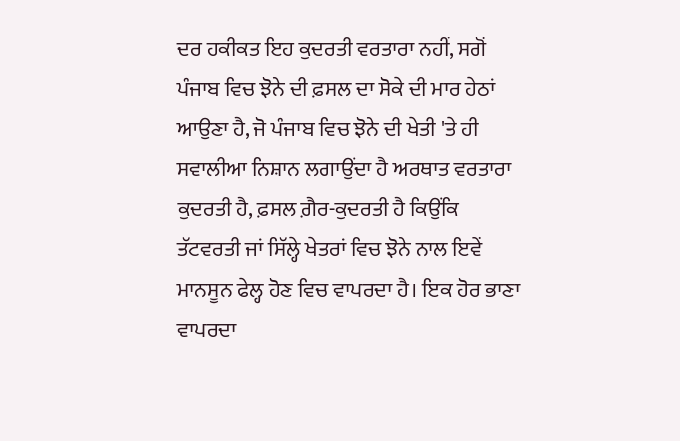ਦਰ ਹਕੀਕਤ ਇਹ ਕੁਦਰਤੀ ਵਰਤਾਰਾ ਨਹੀਂ, ਸਗੋਂ ਪੰਜਾਬ ਵਿਚ ਝੋਨੇ ਦੀ ਫ਼ਸਲ ਦਾ ਸੋਕੇ ਦੀ ਮਾਰ ਹੇਠਾਂ ਆਉਣਾ ਹੈ, ਜੋ ਪੰਜਾਬ ਵਿਚ ਝੋਨੇ ਦੀ ਖੇਤੀ 'ਤੇ ਹੀ ਸਵਾਲੀਆ ਨਿਸ਼ਾਨ ਲਗਾਉਂਦਾ ਹੈ ਅਰਥਾਤ ਵਰਤਾਰਾ ਕੁਦਰਤੀ ਹੈ, ਫ਼ਸਲ ਗ਼ੈਰ-ਕੁਦਰਤੀ ਹੈ ਕਿਉਂਕਿ ਤੱਟਵਰਤੀ ਜਾਂ ਸਿੱਲ੍ਹੇ ਖੇਤਰਾਂ ਵਿਚ ਝੋਨੇ ਨਾਲ ਇਵੇਂ ਮਾਨਸੂਨ ਫੇਲ੍ਹ ਹੋਣ ਵਿਚ ਵਾਪਰਦਾ ਹੈ। ਇਕ ਹੋਰ ਭਾਣਾ ਵਾਪਰਦਾ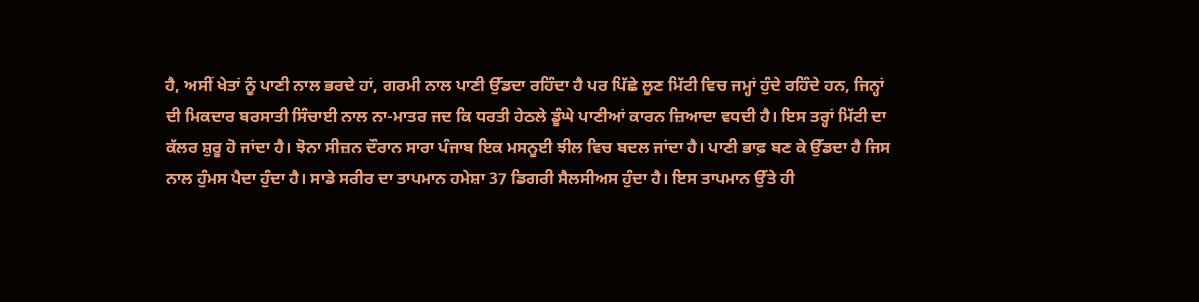ਹੈ, ਅਸੀਂ ਖੇਤਾਂ ਨੂੰ ਪਾਣੀ ਨਾਲ ਭਰਦੇ ਹਾਂ, ਗਰਮੀ ਨਾਲ ਪਾਣੀ ਉੱਡਦਾ ਰਹਿੰਦਾ ਹੈ ਪਰ ਪਿੱਛੇ ਲੂਣ ਮਿੱਟੀ ਵਿਚ ਜਮ੍ਹਾਂ ਹੁੰਦੇ ਰਹਿੰਦੇ ਹਨ, ਜਿਨ੍ਹਾਂ ਦੀ ਮਿਕਦਾਰ ਬਰਸਾਤੀ ਸਿੰਚਾਈ ਨਾਲ ਨਾ-ਮਾਤਰ ਜਦ ਕਿ ਧਰਤੀ ਹੇਠਲੇ ਡੂੰਘੇ ਪਾਣੀਆਂ ਕਾਰਨ ਜ਼ਿਆਦਾ ਵਧਦੀ ਹੈ। ਇਸ ਤਰ੍ਹਾਂ ਮਿੱਟੀ ਦਾ ਕੱਲਰ ਸ਼ੁਰੂ ਹੋ ਜਾਂਦਾ ਹੈ। ਝੋਨਾ ਸੀਜ਼ਨ ਦੌਰਾਨ ਸਾਰਾ ਪੰਜਾਬ ਇਕ ਮਸਨੂਈ ਝੀਲ ਵਿਚ ਬਦਲ ਜਾਂਦਾ ਹੈ। ਪਾਣੀ ਭਾਫ਼ ਬਣ ਕੇ ਉੱਡਦਾ ਹੈ ਜਿਸ ਨਾਲ ਹੁੰਮਸ ਪੈਦਾ ਹੁੰਦਾ ਹੈ। ਸਾਡੇ ਸਰੀਰ ਦਾ ਤਾਪਮਾਨ ਹਮੇਸ਼ਾ 37 ਡਿਗਰੀ ਸੈਲਸੀਅਸ ਹੁੰਦਾ ਹੈ। ਇਸ ਤਾਪਮਾਨ ਉੱਤੇ ਹੀ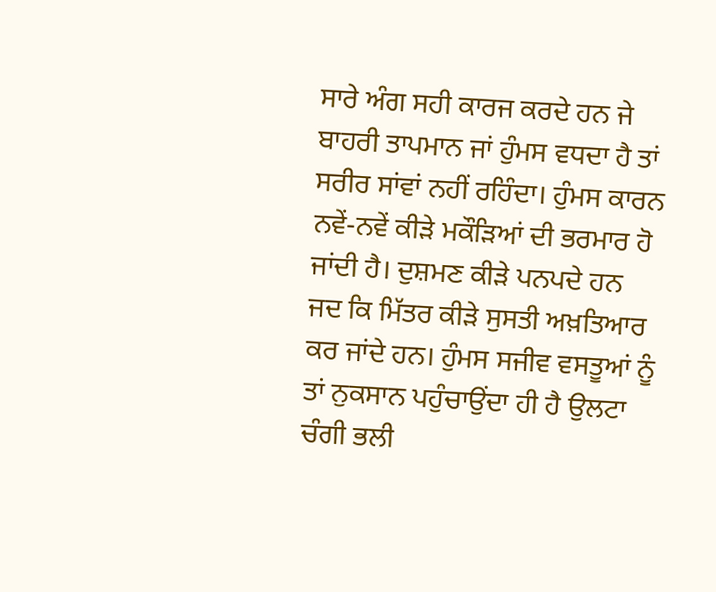ਸਾਰੇ ਅੰਗ ਸਹੀ ਕਾਰਜ ਕਰਦੇ ਹਨ ਜੇ ਬਾਹਰੀ ਤਾਪਮਾਨ ਜਾਂ ਹੁੰਮਸ ਵਧਦਾ ਹੈ ਤਾਂ ਸਰੀਰ ਸਾਂਵਾਂ ਨਹੀਂ ਰਹਿੰਦਾ। ਹੁੰਮਸ ਕਾਰਨ ਨਵੇਂ-ਨਵੇਂ ਕੀੜੇ ਮਕੌੜਿਆਂ ਦੀ ਭਰਮਾਰ ਹੋ ਜਾਂਦੀ ਹੈ। ਦੁਸ਼ਮਣ ਕੀੜੇ ਪਨਪਦੇ ਹਨ ਜਦ ਕਿ ਮਿੱਤਰ ਕੀੜੇ ਸੁਸਤੀ ਅਖ਼ਤਿਆਰ ਕਰ ਜਾਂਦੇ ਹਨ। ਹੁੰਮਸ ਸਜੀਵ ਵਸਤੂਆਂ ਨੂੰ ਤਾਂ ਨੁਕਸਾਨ ਪਹੁੰਚਾਉਂਦਾ ਹੀ ਹੈ ਉਲਟਾ ਚੰਗੀ ਭਲੀ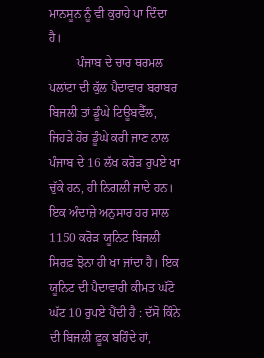ਮਾਨਸੂਨ ਨੂੰ ਵੀ ਕੁਰਾਹੇ ਪਾ ਦਿੰਦਾ ਹੈ।
         ਪੰਜਾਬ ਦੇ ਚਾਰ ਥਰਮਲ ਪਲਾਂਟਾ ਦੀ ਕੁੱਲ ਪੈਦਾਵਾਰ ਬਰਾਬਰ ਬਿਜਲੀ ਤਾਂ ਡੂੰਘੇ ਟਿਊਬਵੈੱਲ, ਜਿਹੜੇ ਹੋਰ ਡੂੰਘੇ ਕਰੀ ਜਾਣ ਨਾਲ ਪੰਜਾਬ ਦੇ 16 ਲੱਖ ਕਰੋੜ ਰੁਪਏ ਖਾ ਚੁੱਕੇ ਹਨ, ਹੀ ਨਿਗਲੀ ਜਾਦੇ ਹਨ। ਇਕ ਅੰਦਾਜ਼ੇ ਅਨੁਸਾਰ ਹਰ ਸਾਲ 1150 ਕਰੋੜ ਯੂਨਿਟ ਬਿਜਲੀ ਸਿਰਫ਼ ਝੋਨਾ ਹੀ ਖਾ ਜਾਂਦਾ ਹੈ। ਇਕ ਯੂਨਿਟ ਦੀ ਪੈਦਾਵਾਰੀ ਕੀਮਤ ਘੱਟੋ ਘੱਟ 10 ਰੁਪਏ ਪੈਂਦੀ ਹੈ : ਦੱਸੋ ਕਿੰਨੇ ਦੀ ਬਿਜਲੀ ਫ਼ੂਕ ਬਹਿੰਦੇ ਹਾਂ,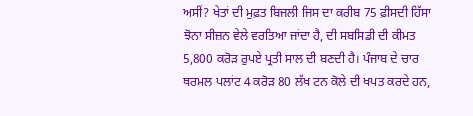ਅਸੀਂ? ਖੇਤਾਂ ਦੀ ਮੁਫ਼ਤ ਬਿਜਲੀ ਜਿਸ ਦਾ ਕਰੀਬ 75 ਫ਼ੀਸਦੀ ਹਿੱਸਾ ਝੋਨਾ ਸੀਜ਼ਨ ਵੇਲੇ ਵਰਤਿਆ ਜਾਂਦਾ ਹੈ, ਦੀ ਸਬਸਿਡੀ ਦੀ ਕੀਮਤ 5,800 ਕਰੋੜ ਰੁਪਏ ਪ੍ਰਤੀ ਸਾਲ ਦੀ ਬਣਦੀ ਹੈ। ਪੰਜਾਬ ਦੇ ਚਾਰ ਥਰਮਲ ਪਲਾਂਟ 4 ਕਰੋੜ 80 ਲੱਖ ਟਨ ਕੋਲੇ ਦੀ ਖਪਤ ਕਰਦੇ ਹਨ,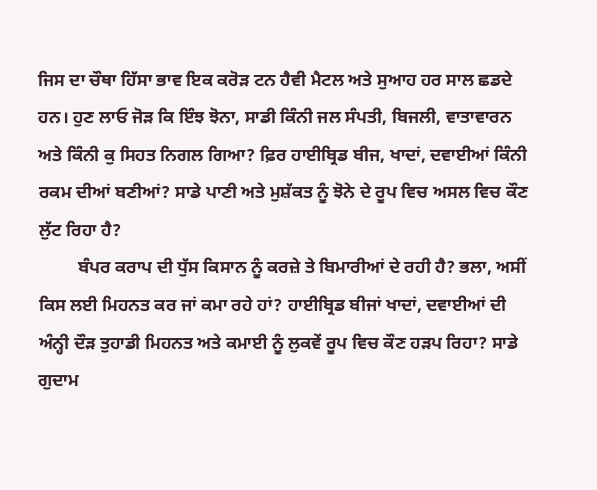ਜਿਸ ਦਾ ਚੌਥਾ ਹਿੱਸਾ ਭਾਵ ਇਕ ਕਰੋੜ ਟਨ ਹੈਵੀ ਮੈਟਲ ਅਤੇ ਸੁਆਹ ਹਰ ਸਾਲ ਛਡਦੇ ਹਨ। ਹੁਣ ਲਾਓ ਜੋੜ ਕਿ ਇੰਝ ਝੋਨਾ, ਸਾਡੀ ਕਿੰਨੀ ਜਲ ਸੰਪਤੀ, ਬਿਜਲੀ, ਵਾਤਾਵਾਰਨ ਅਤੇ ਕਿੰਨੀ ਕੁ ਸਿਹਤ ਨਿਗਲ ਗਿਆ? ਫ਼ਿਰ ਹਾਈਬ੍ਰਿਡ ਬੀਜ, ਖਾਦਾਂ, ਦਵਾਈਆਂ ਕਿੰਨੀ ਰਕਮ ਦੀਆਂ ਬਣੀਆਂ? ਸਾਡੇ ਪਾਣੀ ਅਤੇ ਮੁਸ਼ੱਕਤ ਨੂੰ ਝੋਨੇ ਦੇ ਰੂਪ ਵਿਚ ਅਸਲ ਵਿਚ ਕੌਣ ਲੁੱਟ ਰਿਹਾ ਹੈ?
         ਬੰਪਰ ਕਰਾਪ ਦੀ ਧੁੱਸ ਕਿਸਾਨ ਨੂੰ ਕਰਜ਼ੇ ਤੇ ਬਿਮਾਰੀਆਂ ਦੇ ਰਹੀ ਹੈ? ਭਲਾ, ਅਸੀਂ ਕਿਸ ਲਈ ਮਿਹਨਤ ਕਰ ਜਾਂ ਕਮਾ ਰਹੇ ਹਾਂ? ਹਾਈਬ੍ਰਿਡ ਬੀਜਾਂ ਖਾਦਾਂ, ਦਵਾਈਆਂ ਦੀ ਅੰਨ੍ਹੀ ਦੌੜ ਤੁਹਾਡੀ ਮਿਹਨਤ ਅਤੇ ਕਮਾਈ ਨੂੰ ਲੁਕਵੇਂ ਰੂਪ ਵਿਚ ਕੌਣ ਹੜਪ ਰਿਹਾ? ਸਾਡੇ ਗੁਦਾਮ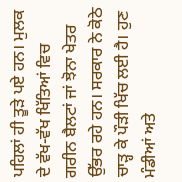ਪਹਿਲਾਂ ਹੀ ਤੂੜੇ ਪਏ ਹਨ। ਮੁਲਕ ਦੇ ਵੱਖ-ਵੱਖ ਖਿੱਤਿਆਂ ਵਿਚ ਗਰੀਨ ਬੈਲਟਾਂ ਜਾਂ ਝੋਨਾ ਖੇਤਰ ਉੱਭਰ ਰਹੇ ਹਨ। ਸਰਕਾਰ ਨੇ ਕੋਠੇ ਚਾੜ੍ਹ ਕੇ ਪੌੜੀ ਖਿੱਚ ਲਈ ਹੈ। ਹੁਣ ਮੰਡੀਆਂ ਅਤੇ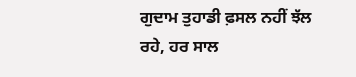ਗੁਦਾਮ ਤੁਹਾਡੀ ਫ਼ਸਲ ਨਹੀਂ ਝੱਲ ਰਹੇ, ਹਰ ਸਾਲ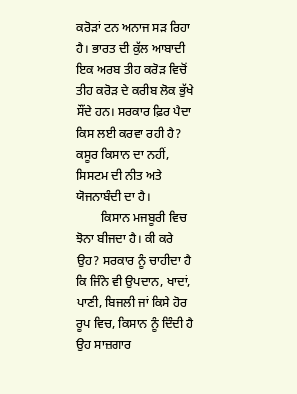ਕਰੋੜਾਂ ਟਨ ਅਨਾਜ ਸੜ ਰਿਹਾ ਹੈ। ਭਾਰਤ ਦੀ ਕੁੱਲ ਆਬਾਦੀ ਇਕ ਅਰਬ ਤੀਹ ਕਰੋੜ ਵਿਚੋਂ ਤੀਹ ਕਰੋੜ ਦੇ ਕਰੀਬ ਲੋਕ ਭੁੱਖੇ ਸੌਂਦੇ ਹਨ। ਸਰਕਾਰ ਫ਼ਿਰ ਪੈਦਾ ਕਿਸ ਲਈ ਕਰਵਾ ਰਹੀ ਹੈ? ਕਸੂਰ ਕਿਸਾਨ ਦਾ ਨਹੀਂ, ਸਿਸਟਮ ਦੀ ਨੀਤ ਅਤੇ ਯੋਜਨਾਬੰਦੀ ਦਾ ਹੈ।
        ਕਿਸਾਨ ਮਜਬੂਰੀ ਵਿਚ ਝੋਨਾ ਬੀਜਦਾ ਹੈ। ਕੀ ਕਰੇ ਉਹ? ਸਰਕਾਰ ਨੂੰ ਚਾਹੀਦਾ ਹੈ ਕਿ ਜਿੰਨੇ ਵੀ ਉਪਦਾਨ, ਖਾਦਾਂ, ਪਾਣੀ, ਬਿਜਲੀ ਜਾਂ ਕਿਸੇ ਹੋਰ ਰੂਪ ਵਿਚ, ਕਿਸਾਨ ਨੂੰ ਦਿੰਦੀ ਹੈ ਉਹ ਸਾਜ਼ਗਾਰ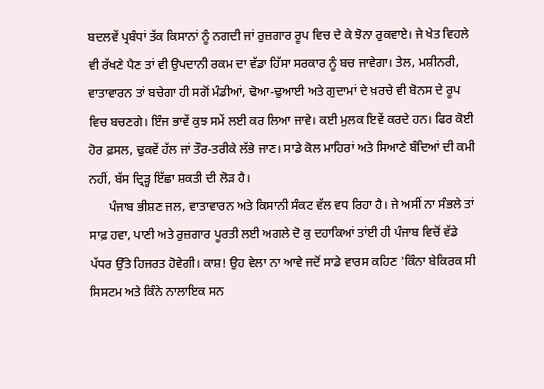ਬਦਲਵੇਂ ਪ੍ਰਬੰਧਾਂ ਤੱਕ ਕਿਸਾਨਾਂ ਨੂੰ ਨਗਦੀ ਜਾਂ ਰੁਜ਼ਗਾਰ ਰੂਪ ਵਿਚ ਦੇ ਕੇ ਝੋਨਾ ਰੁਕਵਾਏ। ਜੇ ਖੇਤ ਵਿਹਲੇ ਵੀ ਰੱਖਣੇ ਪੈਣ ਤਾਂ ਵੀ ਉਪਦਾਨੀ ਰਕਮ ਦਾ ਵੱਡਾ ਹਿੱਸਾ ਸਰਕਾਰ ਨੂੰ ਬਚ ਜਾਵੇਗਾ। ਤੇਲ, ਮਸ਼ੀਨਰੀ, ਵਾਤਾਵਾਰਨ ਤਾਂ ਬਚੇਗਾ ਹੀ ਸਗੋਂ ਮੰਡੀਆਂ, ਢੋਆ-ਢੁਆਈ ਅਤੇ ਗੁਦਾਮਾਂ ਦੇ ਖ਼ਰਚੇ ਵੀ ਬੋਨਸ ਦੇ ਰੂਪ ਵਿਚ ਬਚਣਗੇ। ਇੰਜ ਭਾਵੇਂ ਕੁਝ ਸਮੇਂ ਲਈ ਕਰ ਲਿਆ ਜਾਵੇ। ਕਈ ਮੁਲਕ ਇਵੇਂ ਕਰਦੇ ਹਨ। ਫਿਰ ਕੋਈ ਹੋਰ ਫ਼ਸਲ, ਢੁਕਵੇਂ ਹੱਲ ਜਾਂ ਤੌਰ-ਤਰੀਕੇ ਲੱਭੇ ਜਾਣ। ਸਾਡੇ ਕੋਲ ਮਾਹਿਰਾਂ ਅਤੇ ਸਿਆਣੇ ਬੰਦਿਆਂ ਦੀ ਕਮੀ ਨਹੀਂ, ਬੱਸ ਦ੍ਰਿੜ੍ਹ ਇੱਛਾ ਸ਼ਕਤੀ ਦੀ ਲੋੜ ਹੈ।
      ਪੰਜਾਬ ਭੀਸ਼ਣ ਜਲ, ਵਾਤਾਵਾਰਨ ਅਤੇ ਕਿਸਾਨੀ ਸੰਕਟ ਵੱਲ ਵਧ ਰਿਹਾ ਹੈ। ਜੇ ਅਸੀਂ ਨਾ ਸੰਭਲੇ ਤਾਂ ਸਾਫ਼ ਹਵਾ, ਪਾਣੀ ਅਤੇ ਰੁਜ਼ਗਾਰ ਪੂਰਤੀ ਲਈ ਅਗਲੇ ਦੋ ਕੁ ਦਹਾਕਿਆਂ ਤਾਂਈ ਹੀ ਪੰਜਾਬ ਵਿਚੋਂ ਵੱਡੇ ਪੱਧਰ ਉੱਤੇ ਹਿਜਰਤ ਹੋਵੇਗੀ। ਕਾਸ਼! ਉਹ ਵੇਲਾ ਨਾ ਆਵੇ ਜਦੋਂ ਸਾਡੇ ਵਾਰਸ ਕਹਿਣ 'ਕਿੰਨਾ ਬੇਕਿਰਕ ਸੀ ਸਿਸਟਮ ਅਤੇ ਕਿੰਨੇ ਨਾਲਾਇਕ ਸਨ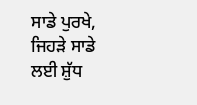ਸਾਡੇ ਪੁਰਖੇ, ਜਿਹੜੇ ਸਾਡੇ ਲਈ ਸ਼ੁੱਧ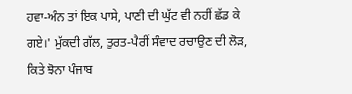ਹਵਾ-ਅੰਨ ਤਾਂ ਇਕ ਪਾਸੇ, ਪਾਣੀ ਦੀ ਘੁੱਟ ਵੀ ਨਹੀਂ ਛੱਡ ਕੇ ਗਏ।' ਮੁੱਕਦੀ ਗੱਲ, ਤੁਰਤ-ਪੈਰੀਂ ਸੰਵਾਦ ਰਚਾਉਣ ਦੀ ਲੋੜ, ਕਿਤੇ ਝੋਨਾ ਪੰਜਾਬ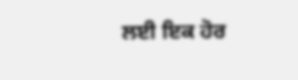ਲਈ ਇਕ ਹੋਰ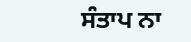ਸੰਤਾਪ ਨਾ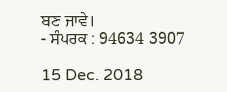ਬਣ ਜਾਵੇ।
- ਸੰਪਰਕ : 94634 3907

15 Dec. 2018